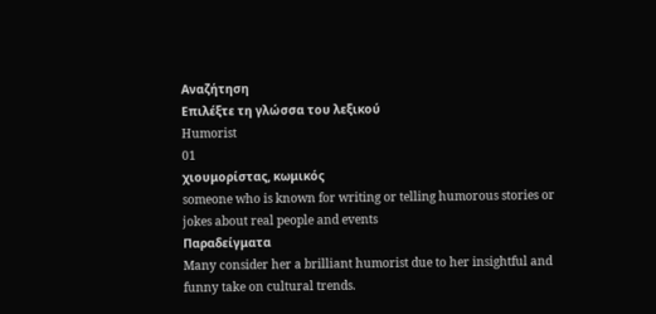Αναζήτηση
Επιλέξτε τη γλώσσα του λεξικού
Humorist
01
χιουμορίστας, κωμικός
someone who is known for writing or telling humorous stories or jokes about real people and events
Παραδείγματα
Many consider her a brilliant humorist due to her insightful and funny take on cultural trends.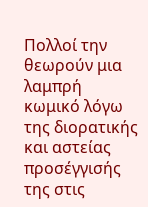Πολλοί την θεωρούν μια λαμπρή κωμικό λόγω της διορατικής και αστείας προσέγγισής της στις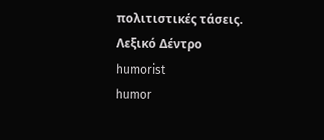πολιτιστικές τάσεις.
Λεξικό Δέντρο
humorist
humor